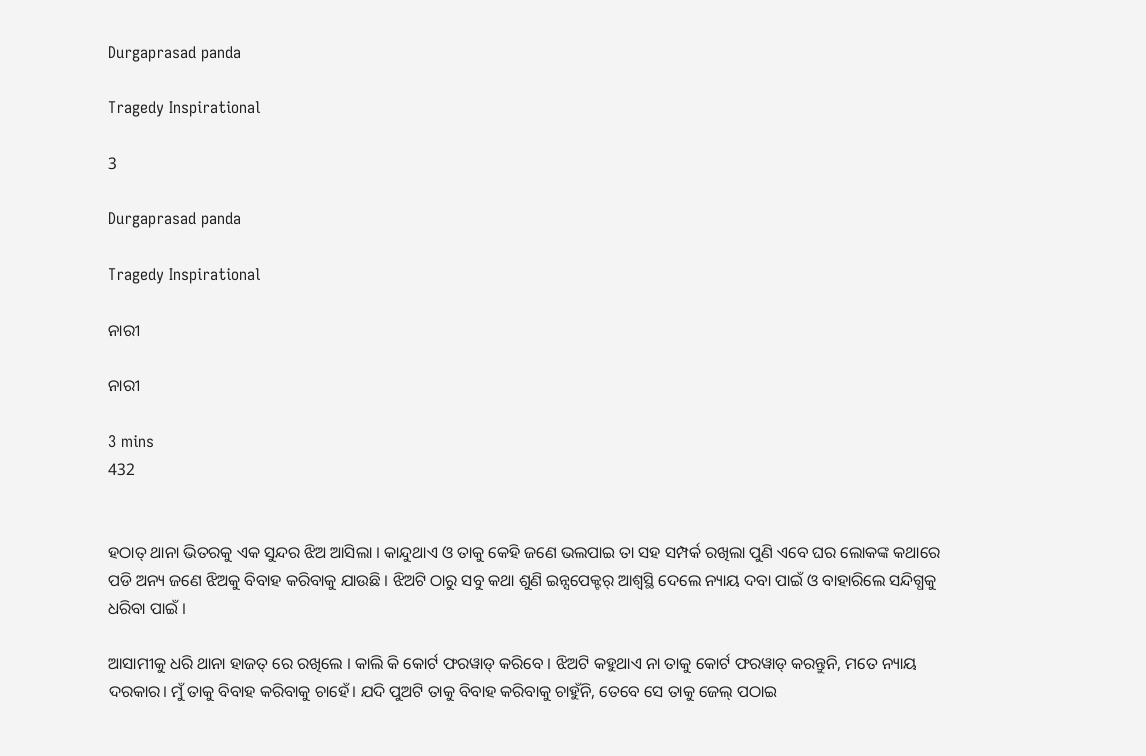Durgaprasad panda

Tragedy Inspirational

3

Durgaprasad panda

Tragedy Inspirational

ନାରୀ

ନାରୀ

3 mins
432


ହଠାତ୍ ଥାନା ଭିତରକୁ ଏକ ସୁନ୍ଦର ଝିଅ ଆସିଲା । କାନ୍ଦୁଥାଏ ଓ ତାକୁ କେହି ଜଣେ ଭଲପାଇ ତା ସହ ସମ୍ପର୍କ ରଖିଲା ପୁଣି ଏବେ ଘର ଲୋକଙ୍କ କଥାରେ ପଡି ଅନ୍ୟ ଜଣେ ଝିଅକୁ ବିବାହ କରିବାକୁ ଯାଉଛି । ଝିଅଟି ଠାରୁ ସବୁ କଥା ଶୁଣି ଇନ୍ସପେକ୍ଟର୍ ଆଶ୍ବସ୍ଥି ଦେଲେ ନ୍ୟାୟ ଦବା ପାଇଁ ଓ ବାହାରିଲେ ସନ୍ଦିଗ୍ଧକୁ ଧରିବା ପାଇଁ ।

ଆସାମୀକୁ ଧରି ଥାନା ହାଜତ୍ ରେ ରଖିଲେ । କାଲି କି କୋର୍ଟ ଫରୱାଡ୍ କରିବେ । ଝିଅଟି କହୁଥାଏ ନା ତାକୁ କୋର୍ଟ ଫରୱାଡ୍ କରନ୍ତୁନି, ମତେ ନ୍ୟାୟ ଦରକାର। ମୁଁ ତାକୁ ବିବାହ କରିବାକୁ ଚାହେଁ। ଯଦି ପୁଅଟି ତାକୁ ବିବାହ କରିବାକୁ ଚାହୁଁନି, ତେବେ ସେ ତାକୁ ଜେଲ୍ ପଠାଇ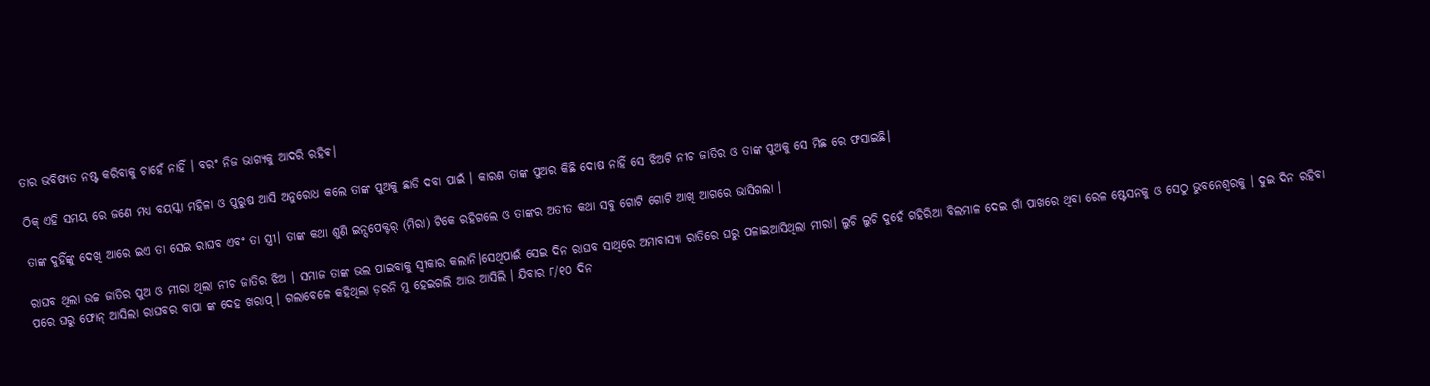ତାର ଭବିଷ୍ୟତ ନଷ୍ଟ କରିବାକୁ ଚାହେଁ ନାହିଁ । ବରଂ ନିଜ ଭାଗ୍ୟକୁ ଆଦରି ରହିଵ।

ଠିକ୍ ଏହି ସମୟ ରେ ଜଣେ ମଧ୍ୟ ବୟସ୍କା ମହିଳା ଓ ପୁରୁଷ ଆସି ଅନୁରୋଧ କଲେ ତାଙ୍କ ପୁଅକୁ ଛାଡି ଦବା ପାଇଁ । କାରଣ ତାଙ୍କ ପୁଅର କିଛି ଦୋଷ ନାହିଁ ସେ ଝିଅଟି ନୀଚ ଜାତିର ଓ ତାଙ୍କ ପୁଅକୁ ସେ ମିଛ ରେ ଫସାଇଛି।

ତାଙ୍କ ଦୁହିଁଙ୍କୁ ଦେଖି ଆରେ ଇଏ ତା ସେଇ ରାଘବ ଏବଂ ତା ସ୍ତ୍ରୀ। ତାଙ୍କ କଥା ଶୁଣି ଇନ୍ସପେକ୍ଟର୍ (ମିରା) ଟିକେ ରହିଗଲେ ଓ ତାଙ୍କର ଅତୀତ କଥା ସବୁ ଗୋଟି ଗୋଟି ଆଖି ଆଗରେ ଭାସିଗଲା ।

ରାଘବ ଥିଲା ଉଚ୍ଚ ଜାତିର ପୁଅ ଓ ମୀରା ଥିଲା ନୀଚ ଜାତିର ଝିଅ । ସମାଜ ତାଙ୍କ ଭଲ ପାଇବାକୁ ସ୍ବୀକାର କଲାନି।ସେଥିପାଈଁ ସେଇ ଦିନ ରାଘବ ସାଥିରେ ଅମାବାସ୍ୟା ରାତିରେ ଘରୁ ପଳାଇଆସିଥିଲା ମୀରା। ଲୁଚି ଲୁଚି ଦୁହେଁ ଗହିରିଆ ବିଲମାଳ ଦେଇ ଗାଁ ପାଖରେ ଥିବା ରେଳ ଷ୍ଟେସନକୁ ଓ ସେଠୁ ଭୁବନେଶ୍ୱରକୁ । ଦୁଇ ଦିନ ରହିବା ପରେ ଘରୁ ଫୋନ୍ ଆସିଲା ରାଘବର ବାପା ଙ୍କ ଦେହ ଖରାପ୍ । ଗଲାବେଳେ କହିଥିଲା ଡ଼ରନି ମୁ ହେଇଗଲି ଆଉ ଆସିଲି । ଯିବାର ୮/୧୦ ଦିନ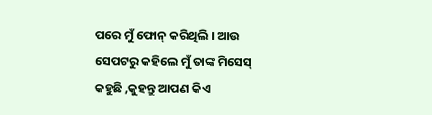ପରେ ମୁଁ ଫୋନ୍ କରିଥିଲି । ଆଉ ସେପଟରୁ କହିଲେ ମୁଁ ତାଙ୍କ ମିସେସ୍ କହୁଛି ,କୁହନ୍ତୁ ଆପଣ କିଏ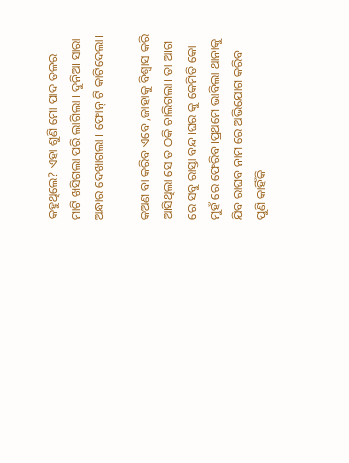କହୁଥିଲେ? ଏହା ଶୁଣି ମୋ ପାଦ ତଳର ମାଟି ଖସିଗଲା ପରି ଲାଗିଲା । ଦୁନିଆ ସାରା ଅନ୍ଧାର ଦେଖାଗଲା । ଫୋନ୍ ଟି କାଟିଦେଲା।

କଅଣ ବା କରିବ ଏବେ ,ଜାହାକୁ ବିଶ୍ୱାସ କରି ଆସିଥିଲା ସେ ତ ଠକି ଚାଲିଗଲା। ତା ଆଗ ରେ ସବୁ ରାସ୍ତା ବନ୍ଦ।ଘର କୁ କେମିତି କୋ ମୁହଁ ରେ ଫେରିବ।ପ୍ରଥମେ ଭାବିଲା ଥାନାକୁ ଯିବ ରାଘବ ନାମ ରେ ଅଭିଯୋଗ କରିବ ପୁଣି କାହିଁକି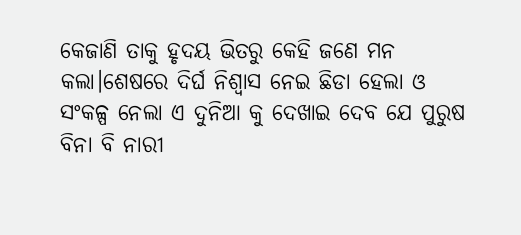କେଜାଣି ତାକୁ ହୃଦୟ ଭିତରୁ କେହି ଜଣେ ମନ କଲା।ଶେଷରେ ଦିର୍ଘ ନିଶ୍ୱାସ ନେଇ ଛିଡା ହେଲା ଓ ସଂକଳ୍ପ ନେଲା ଏ ଦୁନିଆ କୁ ଦେଖାଇ ଦେବ ଯେ ପୁରୁଷ ବିନା ବି ନାରୀ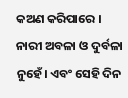କଅଣ କରିପାରେ । ନାରୀ ଅବଳା ଓ ଦୁର୍ବଳା ନୁହେଁ। ଏବଂ ସେହି ଦିନ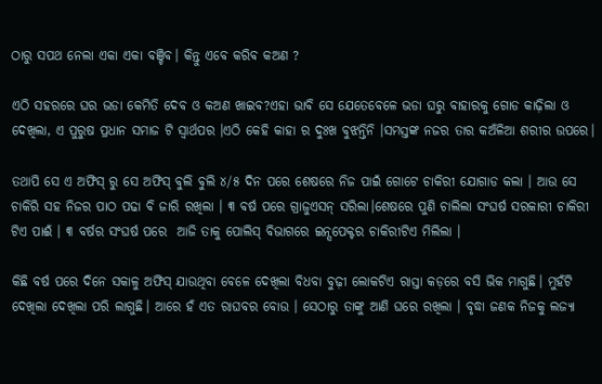ଠାରୁ ସପଥ ନେଲା ଏକା ଏକା ବଞ୍ଚିବ। କିନ୍ତୁ ଏବେ କରିବ କଅଣ ?

ଏଠି ସହରରେ ଘର ଭଡା କେମିତି ଦେବ ଓ କଅଣ ଖାଇବ?ଏହା ଭାବି ସେ ଯେତେବେଳେ ଭଡା ଘରୁ ବାହାରକୁ ଗୋଡ କାଢ଼ିଲା ଓ ଦେଖିଲା, ଏ ପୁରୁଷ ପ୍ରଧାନ ସମାଜ ଟି ସ୍ୱାର୍ଥପର ।ଏଠି କେହି କାହା ର ଦୁଃଖ ବୁଝନ୍ତିନି ।ସମସ୍ତଙ୍କ ନଜର ତାର କଅଁଳିଆ ଶରୀର ଉପରେ।

ତଥାପି ସେ ଏ ଅଫିସ୍ ରୁ ସେ ଅଫିସ୍ ବୁଲି ବୁଲି ୪/୫ ଦିନ ପରେ ଶେଷରେ ନିଜ ପାଇଁ ଗୋଟେ ଚାକିରୀ ଯୋଗାଡ କଲା । ଆଉ ସେ ଚାକିରି ସହ ନିଜର ପାଠ ପଢା ବି ଜାରି ରଖିଲା । ୩ ବର୍ଷ ପରେ ଗ୍ରାଜୁଏସନ୍ ସରିଲା।ଶେଷରେ ପୁଣି ଚାଲିଲା ସଂଘର୍ଷ ସରକାରୀ ଚାକିରୀ ଟିଏ ପାଈଁ । ୩ ବର୍ଷର ସଂଘର୍ଷ ପରେ  ଆଜି ତାକୁ ପୋଲିସ୍ ବିଭାଗରେ ଇନ୍ସପେକ୍ଟର ଚାକିରୀଟିଏ ମିଲିଲା ।

କିଛି ବର୍ଷ ପରେ ଦିନେ ସକାଳୁ ଅଫିସ୍ ଯାଉଥିବା ବେଳେ ଦେଖିଲା ବିଧବା ବୁଢ଼ୀ ଲୋକଟିଏ ରାସ୍ତା କଡ଼ରେ ବସି ଭିକ ମାଗୁଛି। ମୁହଁଟି ଦେଖିଲା ଦେଖିଲା ପରି ଲାଗୁଛି। ଆରେ ହଁ ଏତ ରାଘବର ବୋଉ । ସେଠାରୁ ତାଙ୍କୁ ଆଣି ଘରେ ରଖିଲା । ବୃଦ୍ଧା ଜଣକ ନିଜକୁ ଲଜ୍ୟା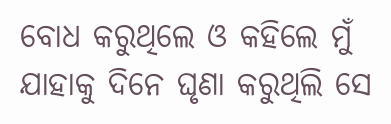ବୋଧ କରୁଥିଲେ ଓ କହିଲେ ମୁଁ ଯାହାକୁ ଦିନେ ଘୃଣା କରୁଥିଲି ସେ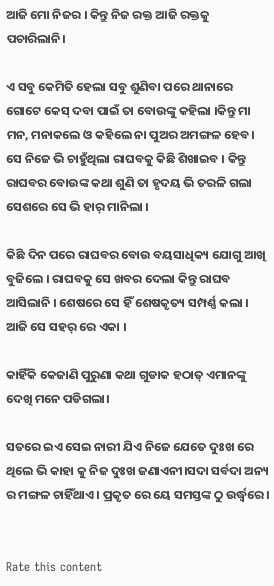ଆଜି ମୋ ନିଜର । କିନ୍ତୁ ନିଜ ରକ୍ତ ଆଜି ରକ୍ତକୁ ପଚାରିଲାନି।

ଏ ସବୁ କେମିତି ହେଲା ସବୁ ଶୁଣିବା ପରେ ଥାନାରେ ଗୋଟେ କେସ୍ ଦବା ପାଇଁ ତା ବୋଉଙ୍କୁ କହିଲା ।କିନ୍ତୁ ମା ମନ, ମନାକଲେ ଓ କହିଲେ ନା ପୁଅର ଅମଙ୍ଗଳ ହେବ । ସେ ନିଜେ ଭି ଚାହୁଁଥିଲା ରାଘବକୁ କିଛି ଶିଖାଇବ । କିନ୍ତୁ ରାଘବର ବୋଉଙ୍କ କଥା ଶୁଣି ତା ହୃଦୟ ଭି ତରଳି ଗଲା ସେଶରେ ସେ ଭି ହାର୍ ମାନିଲା ।

କିଛି ଦିନ ପରେ ରାଘବର ବୋଉ ବୟସାଧିକ୍ୟ ଯୋଗୁ ଆଖି ବୁଜିଲେ । ରାଘବକୁ ସେ ଖବର ଦେଲା କିନ୍ତୁ ରାଘବ ଆସିଲାନି । ଶେଷରେ ସେ ହିଁ ଶେଷକୃତ୍ୟ ସମ୍ପର୍ଣ୍ଣ କଲା । ଆଜି ସେ ସହର୍ ରେ ଏକା ।

କାହିଁକି କେଜାଣି ପୁରୁଣା କଥା ଗୁଡାକ ହଠାତ୍ ଏମାନଙ୍କୁ ଦେଖି ମନେ ପଡିଗଲା।

ସତରେ ଇଏ ସେଇ ନାରୀ ଯିଏ ନିଜେ ଯେତେ ଦୁଃଖ ରେ ଥିଲେ ଭି କାହା କୁ ନିଜ ଦୁଃଖ ଜଣାଏନୀ।ସଦା ସର୍ବଦା ଅନ୍ୟ ର ମଙ୍ଗଳ ଚାହିଁଥାଏ। ପ୍ରକୃତ ରେ ୟେ ସମସ୍ତଙ୍କ ଠୁ ଉର୍ଦ୍ଧ୍ଵରେ।


Rate this content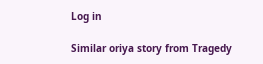Log in

Similar oriya story from Tragedy